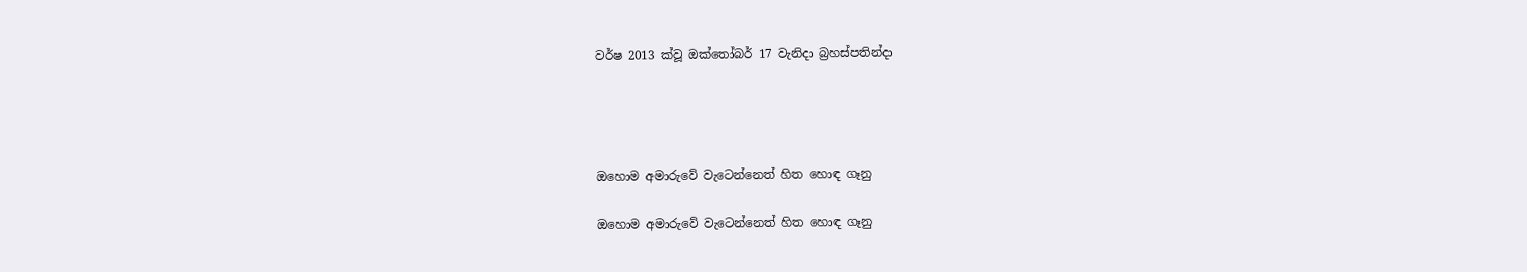වර්ෂ 2013 ක්වූ ඔක්තෝබර් 17 වැනිදා බ්‍රහස්පතින්දා




ඔහොම අමාරුවේ වැටෙන්නෙත් හිත හොඳ ගෑනු

ඔහොම අමාරුවේ වැටෙන්නෙත් හිත හොඳ ගෑනු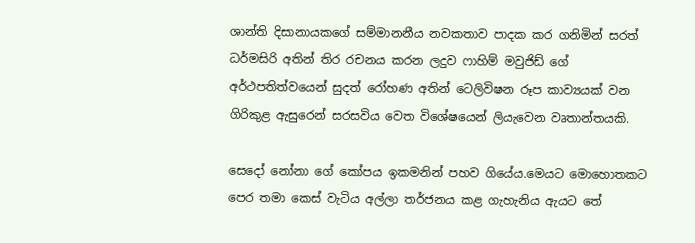ශාන්ති දිසානායකගේ සම්මානනීය නවකතාව පාදක කර ගනිමින් සරත් ධර්මසිරි අතින් තිර රචනය කරන ලදුව ෆාහිම් මවුජිඩ් ගේ අර්ථපතිත්වයෙන් සුදත් රෝහණ අතින් ටෙලිවිෂන රූප කාව්‍යයක් වන ගිරිකුළ ඇසුරෙන් සරසවිය වෙත විශේෂයෙන් ලියැවෙන වෘතාන්තයකි.

සෙදෝ නෝනා ගේ කෝපය ඉකමනින් පහව ගියේය.මෙයට මොහොතකට පෙර තමා කෙස් වැටිය අල්ලා තර්ජනය කළ ගැහැනිය ඇයට තේ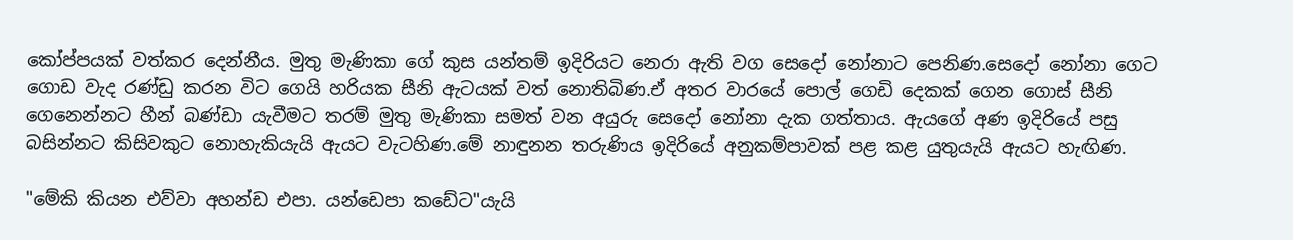කෝප්පයක් වත්කර දෙන්නීය. මුතු මැණිකා ගේ කුස යන්තම් ඉදිරියට නෙරා ඇති වග සෙදෝ නෝනාට පෙනිණ.සෙදෝ නෝනා ගෙට ගොඩ වැද රණ්ඩු කරන විට ගෙයි හරියක සීනි ඇටයක් වත් නොතිබිණ.ඒ අතර වාරයේ පොල් ගෙඩි දෙකක් ගෙන ගොස් සීනි ගෙනෙන්නට හීන් බණ්ඩා යැවීමට තරම් මුතු මැණිකා සමත් වන අයුරු සෙදෝ නෝනා දැක ගත්තාය. ඇයගේ අණ ඉදිරියේ පසු බසින්නට කිසිවකුට නොහැකියැයි ඇයට වැටහිණ.මේ නාඳුනන තරුණිය ඉදිරියේ අනුකම්පාවක් පළ කළ යුතුයැයි ඇයට හැඟිණ.

"මේකි කියන එව්වා අහන්ඩ එපා. යන්ඩෙපා කඩේට"යැයි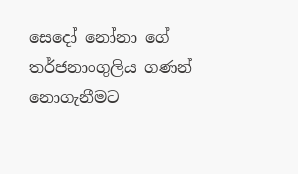සෙදෝ නෝනා ගේ තර්ජනාංගුලිය ගණන් නොගැනීමට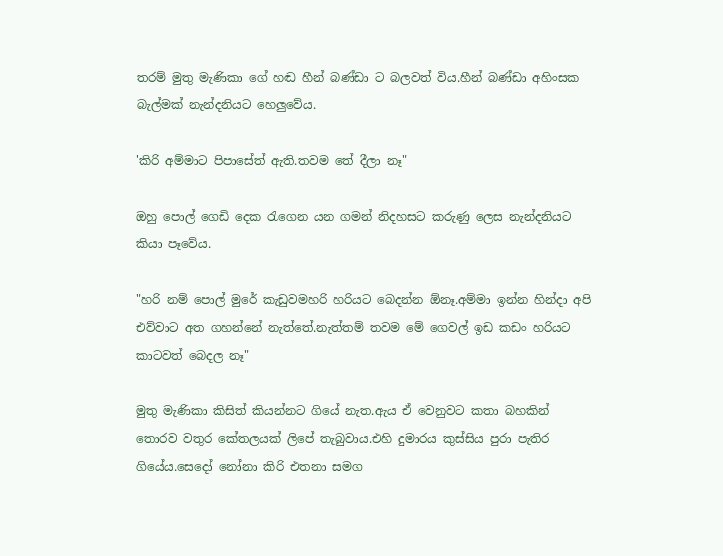තරම් මුතු මැණිකා ගේ හඬ හීන් බණ්ඩා ට බලවත් විය.හීන් බණ්ඩා අහිංසක බැල්මක් නැන්දනියට හෙලුවේය.

'කිරි අම්මාට පිපාසේත් ඇති.තවම තේ දීලා නෑ"

ඔහු පොල් ගෙඩි දෙක රැගෙන යන ගමන් නිදහසට කරුණු ලෙස නැන්දනියට කියා පෑවේය.

"හරි නම් පොල් මුරේ කැඩුවමහරි හරියට බෙදන්න ඕනෑ.අම්මා ඉන්න හින්දා අපි එව්වාට අත ගහන්නේ නැත්තේ.නැත්තම් තවම මේ ගෙවල් ඉඩ කඩං හරියට කාටවත් බෙදල නෑ"

මුතු මැණිකා කිසිත් කියන්නට ගියේ නැත.ඇය ඒ වෙනුවට කතා බහකින් තොරව වතුර කේතලයක් ලිපේ තැබුවාය.එහි දුමාරය කුස්සිය පුරා පැතිර ගියේය.සෙදෝ නෝනා කිරි එතනා සමග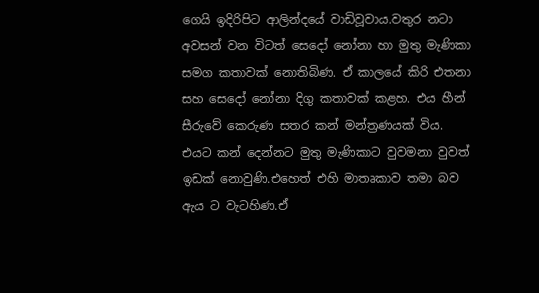ගෙයි ඉදිරිපිට ආලින්දයේ වාඩිවූවාය.වතුර නටා අවසන් වන විටත් සෙදෝ නෝනා හා මුතු මැණිකා සමග කතාවක් නොතිබිණ. ඒ කාලයේ කිරි එතනා සහ සෙදෝ නෝනා දිගු කතාවක් කළහ. එය හීන් සීරුවේ කෙරුණ සතර කන් මන්ත්‍රණයක් විය. එයට කන් දෙන්නට මුතු මැණිකාට වුවමනා වුවත් ඉඩක් නොවුණි.එහෙත් එහි මාතෘකාව තමා බව ඇය ට වැටහිණ.ඒ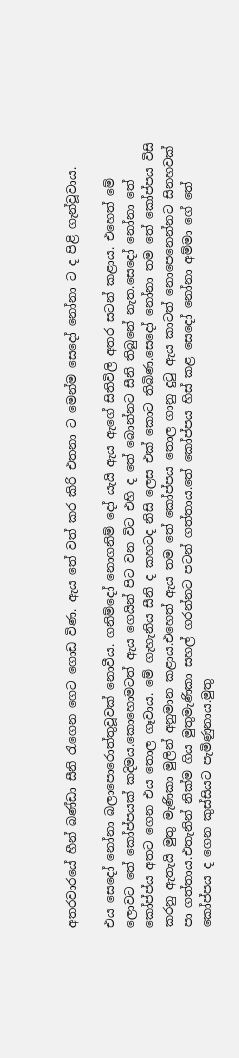අතරවාරයේ හීන් බණ්ඩා සීනි රැගෙන ගෙට ගොඩ විණ. ඇය තේ වත් කර කිරි එතනා ට මෙන්ම සෙදෝ නෝනා ට ද පිළි ගැන්වූවාය.

එය සෙදෝ නෝනා බලාපොරොත්තුවූවක් නොවීය. ගනිම්දෝ නොගනිම් දෝ යැයි ඇය ඇගේ සිතිවිලි අතර සටන් කළාය. එහෙත් මේ ලොවට තේ කෝප්පයක් කදිමය.කොහොමටත් ඇය ගෙයින් පිට වන විට එහි ද තේ බොන්නට සීනි තිබුනේ නැත.සෙදෝ නෝනා තේ කෝප්ප්ය අතට ගෙන එය තොල ගෑවාය. මේ ගැහැනිය සීනි ද කහටද නිසි ලෙස එක් කොට තිබිණ.සෙදෝ නෝනා තම තේ කෝප්පය විසි කරනු ඇතැයි මුතු මැණිකා මුලින් අනුමාන කළාය.එහෙත් ඇය තම තේ කෝප්පය තොල ගානු දුටු ඇය කාටත් නොපෙනෙන්නට සිනහවක් පා ගත්තාය.එතැනින් නික්ම ගිය මුතුමැණිකා සහල් ගරන්නට පටන් ගත්තාය.තේ කෝප්පය හිස් කළ සෙදෝ නෝනා අම්මා ගේ තේ කෝප්පය ද ගෙන කුස්සියට පැමිණුනාය.මුතු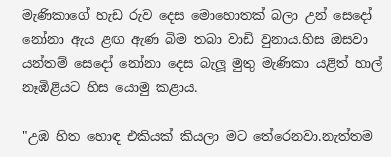මැණිකාගේ හැඩ රුව දෙස මොහොතක් බලා උන් සෙදෝ නෝනා ඇය ළඟ ඇණ බිම තබා වාඩි වුනාය.හිස ඔසවා යන්තම් සෙදෝ නෝනා දෙස බැලූ මුතු මැණිකා යළිත් හාල් නෑඹිළියට හිස යොමු කළාය.

"උඹ හිත හොඳ එකියක් කියලා මට තේරෙනවා.නැත්තම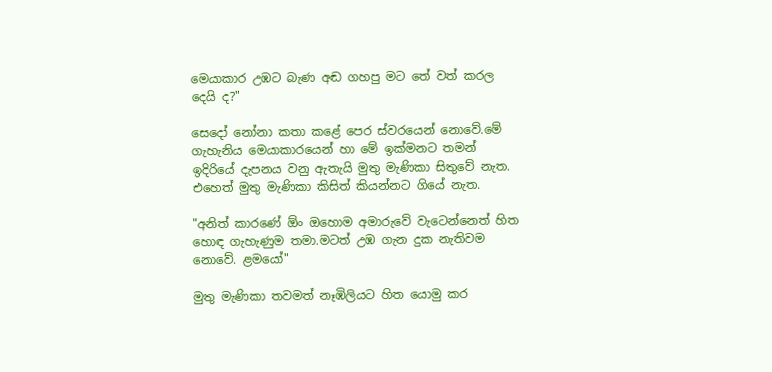මෙයාකාර උඹට බැණ අඬ ගහපු මට තේ වත් කරල දෙයි ද?"

සෙදෝ නෝනා කතා කළේ පෙර ස්වරයෙන් නොවේ.මේ ගැහැනිය මෙයාකාරයෙන් හා මේ ඉක්මනට තමන් ඉදිරියේ දැපනය වනු ඇතැයි මුතු මැණිකා සිතුවේ නැත. එහෙත් මුතු මැණිකා කිසිත් කියන්නට ගියේ නැත.

"අනිත් කාරණේ ඕං ඔහොම අමාරුවේ වැටෙන්නෙත් හිත හොඳ ගැහැණුම තමා.මටත් උඹ ගැන දුක නැතිවම නොවේ. ළමයෝ"

මුතු මැණිකා තවමත් නෑඹිලියට හිත යොමු කර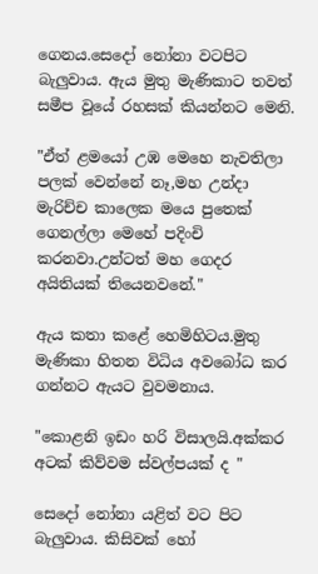ගෙනය.සෙදෝ නෝනා වටපිට බැලුවාය. ඇය මුතු මැණිකාට තවත් සමීප වූයේ රහසක් කියන්නට මෙනි.

"ඒත් ළමයෝ උඹ මෙහෙ නැවතිලා පලක් වෙන්නේ නෑ,මහ උන්දා මැරිච්ච කාලෙක මයෙ පුතෙක් ගෙනල්ලා මෙහේ පදිංචි කරනවා.උන්ටත් මහ ගෙදර අයිතියක් තියෙනවනේ."

ඇය කතා කළේ හෙමිහිටය.මුතු මැණිකා හිතන විධිය අවබෝධ කර ගන්නට ඇයට වුවමනාය.

"කොළනි ඉඩං හරි විසාලයි.අක්කර අටක් කිව්වම ස්වල්පයක් ද "

සෙදෝ නෝනා යළිත් වට පිට බැලුවාය. කිසිවක් හෝ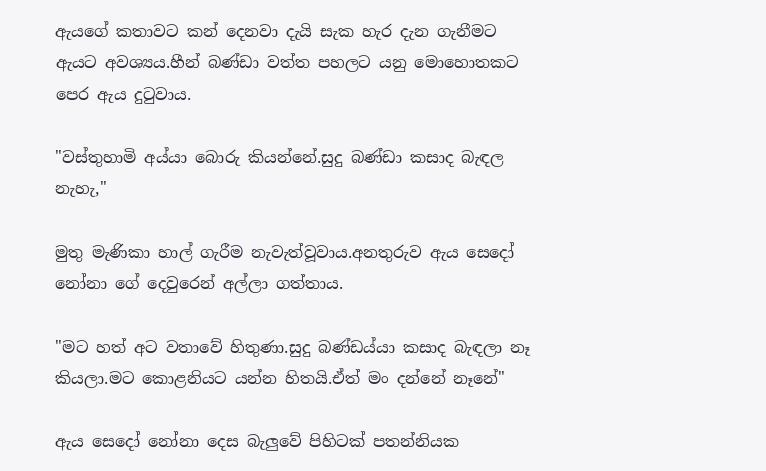ඇයගේ කතාවට කන් දෙනවා දැයි සැක හැර දැන ගැනීමට ඇයට අවශ්‍යය.හීන් බණ්ඩා වත්ත පහලට යනු මොහොතකට පෙර ඇය දුටුවාය.

"වස්තුහාමි අය්යා බොරු කියන්නේ.සුදු බණ්ඩා කසාද බැඳල නැහැ,"

මුතු මැණිකා හාල් ගැරීම නැවැත්වූවාය.අනතුරුව ඇය සෙදෝ නෝනා ගේ දෙවුරෙන් අල්ලා ගත්තාය.

"මට හත් අට වතාවේ හිතුණා.සුදු බණ්ඩය්යා කසාද බැඳලා නෑ කියලා.මට කොළනියට යන්න හිතයි.ඒත් මං දන්නේ නෑනේ"

ඇය සෙදෝ නෝනා දෙස බැලුවේ පිහිටක් පතන්නියක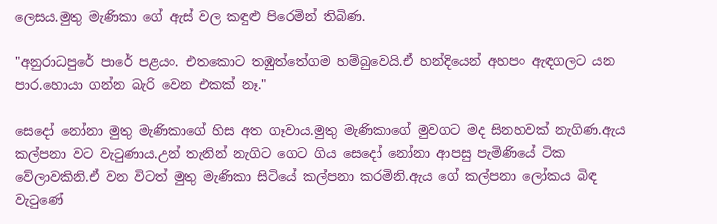ලෙසය.මුතු මැණිකා ගේ ඇස් වල කඳුළු පිරෙමින් තිබිණ.

"අනුරාධපුරේ පාරේ පළයං. එතකොට තඹුත්තේගම හම්බුවෙයි.ඒ හන්දියෙන් අහපං ඇඳගලට යන පාර.හොයා ගන්න බැරි වෙන එකක් නෑ."

සෙදෝ නෝනා මුතු මැණිකාගේ හිස අත ගෑවාය.මුතු මැණිකාගේ මුවගට මද සිනහවක් නැගිණ.ඇය කල්පනා වට වැටුණාය.උන් තැනින් නැගිට ගෙට ගිය සෙදෝ නෝනා ආපසු පැමිණියේ ටික වේලාවකිනි.ඒ වන විටත් මුතු මැණිකා සිටියේ කල්පනා කරමිනි.ඇය ගේ කල්පනා ලෝකය බිඳ වැටුණේ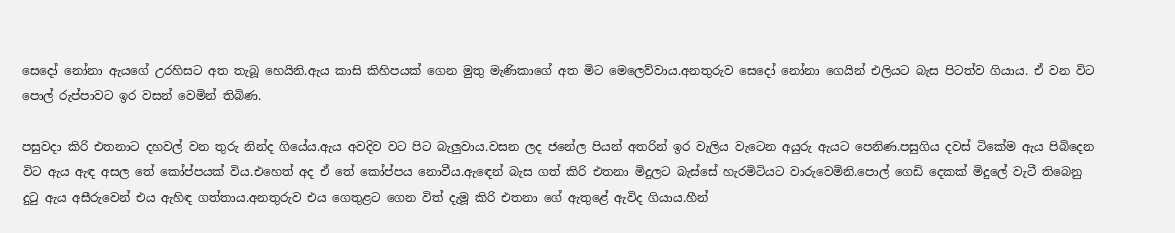සෙදෝ නෝනා ඇයගේ උරහිසට අත තැබූ හෙයිනි.ඇය කාසි කිහිපයක් ගෙන මුතු මැණිකාගේ අත මිට මෙලෙව්වාය.අනතුරුව සෙදෝ නෝනා ගෙයින් එලියට බැස පිටත්ව ගියාය. ඒ වන විට පොල් රුප්පාවට ඉර වසන් වෙමින් තිබිණ.

පසුවදා කිරි එතනාට දහවල් වන තුරු නින්ද ගියේය.ඇය අවදිව වට පිට බැලුවාය.වසන ලද ජනේල පියන් අතරින් ඉර වැලිය වැටෙන අයුරු ඇයට පෙනිණ.පසුගිය දවස් ටිකේම ඇය පිබිදෙන විට ඇය ඇඳ අසල තේ කෝප්පයක් විය.එහෙත් අද ඒ තේ කෝප්පය නොවීය.ඇඳෙන් බැස ගත් කිරි එතනා මිදුලට බැස්සේ හැරමිටියට වාරුවෙමිනි.පොල් ගෙඩි දෙකක් මිදුලේ වැටී තිබෙනු දුටු ඇය අසීරුවෙන් එය ඇහිඳ ගත්තාය.අනතුරුව එය ගෙතුළට ගෙන විත් දැමූ කිරි එතනා ගේ ඇතුළේ ඇවිද ගියාය.හීන්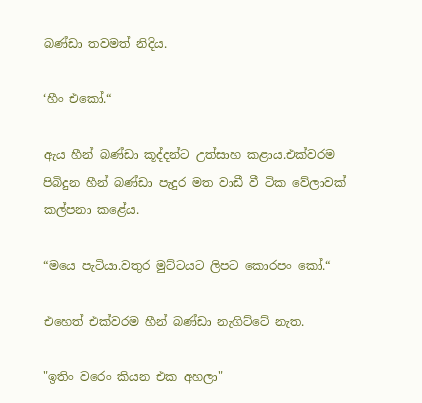බණ්ඩා තවමත් නිදිය.

‘හීං එකෝ.“

ඇය හීන් බණ්ඩා කූද්දන්ට උත්සාහ කළාය.එක්වරම පිබිදුන හීන් බණ්ඩා පැදුර මත වාඩී වී ටික වේලාවක් කල්පනා කළේය.

“මයෙ පැටියා.වතුර මුට්ටයට ලිපට කොරපං කෝ.“

එහෙත් එක්වරම හීන් බණ්ඩා නැගිට්ටේ නැත.

"ඉතිං වරෙං කියන එක අහලා"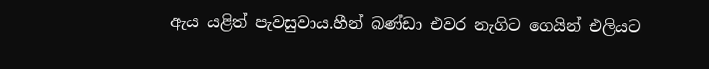ඇය යළිත් පැවසුවාය.හීන් බණ්ඩා එවර නැගිට ගෙයින් එලියට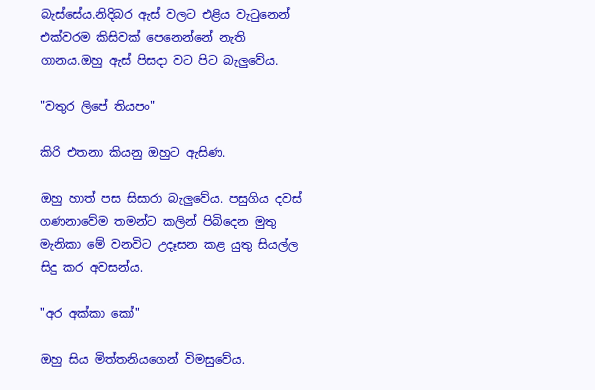බැස්සේය.නිදිබර ඇස් වලට එළිය වැටුනෙන් එක්වරම කිසිවක් පෙනෙන්නේ නැති ගානය.ඔහු ඇස් පිසදා වට පිට බැලුවේය.

"වතුර ලිපේ තියපං"

කිරි එතනා කියනු ඔහුට ඇසිණ.

ඔහු හාත් පස සිසාරා බැලුවේය. පසුගිය දවස් ගණනාවේම තමන්ට කලින් පිබිදෙන මුතු මැනිකා මේ වනවිට උදෑසන කළ යුතු සියල්ල සිදු කර අවසන්ය.

"අර අක්කා කෝ"

ඔහු සිය මිත්තනියගෙන් විමසුවේය.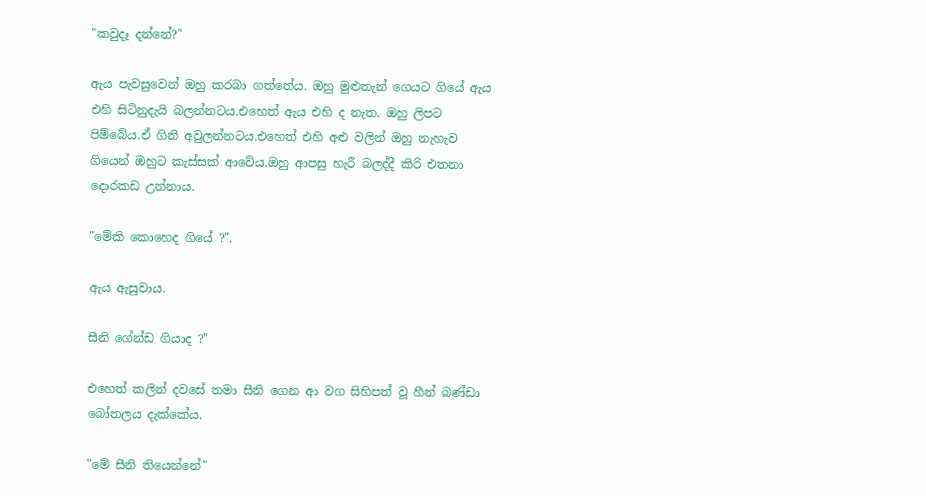"කවුදෑ දන්නේ?"

ඇය පැවසුවෙන් ඔහු කරබා ගත්තේය. ඔහු මුළුතැන් ගෙයට ගියේ ඇය එහි සිටිනුදැයි බලන්නටය.එහෙත් ඇය එහි ද නැත. ඔහු ලිපට පිම්බේය.ඒ ගිනි අවුලන්නටය.එහෙත් එහි අළු වලින් ඔහු නැහැව ගියෙන් ඔහුට කැස්සක් ආවේය.ඔහු ආපසු හැරී බලද්දී කිරි එතනා දොරකඩ උන්නාය.

"මේකි කොහෙද ගියේ ?".

ඇය ඇසුවාය.

සීනි ගේන්ඩ ගියාද ?"

එහෙත් කලින් දවසේ තමා සීනි ගෙන ආ වග සිහිපත් වූ හීන් බණ්ඩා බෝතලය දැක්කේය.

"මේ සීනි තියෙන්නේ"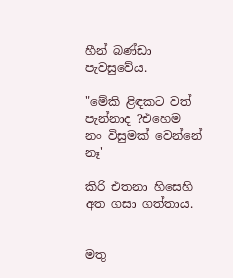හීන් බණ්ඩා පැවසුවේය.

"මේකි ළිඳකට වත් පැන්නාද ?එහෙම නං විසුමක් වෙන්නේ නෑ'

කිරි එතනා හිසෙහි අත ගසා ගත්තාය.


මතු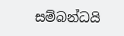සම්බන්ධයි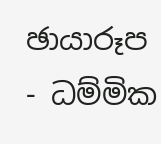ඡායාරූප - ධම්මික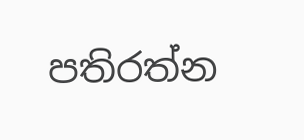පතිරත්න